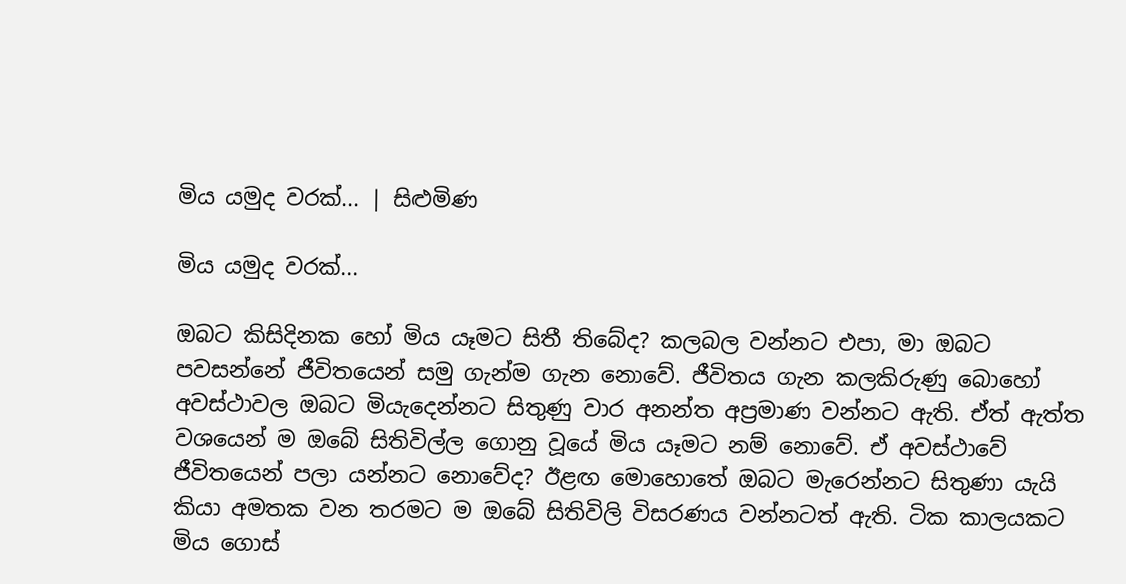මිය යමුද වරක්... | සිළුමිණ

මිය යමුද වරක්...

ඔබට කිසිදිනක හෝ මිය යෑමට සිතී තිබේද? කලබල වන්නට එපා, මා ඔබට පවසන්නේ ජීවිතයෙන් සමු ගැන්ම ගැන නොවේ. ජීවිතය ගැන කලකිරුණු බොහෝ අවස්ථාවල ඔබට මියැදෙන්නට සිතුණු වාර අනන්ත අප්‍රමාණ වන්නට ඇති. ඒත් ඇත්ත වශයෙන් ම ඔබේ සිතිවිල්ල ගොනු වූයේ මිය යෑමට නම් නොවේ. ඒ අවස්ථාවේ ජීවිතයෙන් පලා යන්නට නොවේද? ඊළඟ මොහොතේ ඔබට මැරෙන්නට සිතුණා යැයි කියා අමතක වන තරමට ම ඔබේ සිතිවිලි විසරණය වන්නටත් ඇති. ටික කාලයකට මිය ගොස්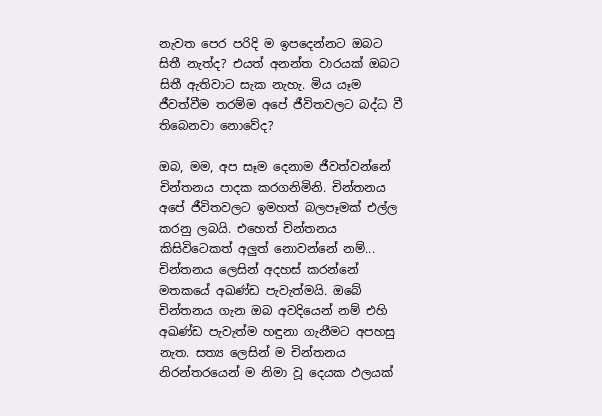නැවත පෙර පරිදි ම ඉපදෙන්නට ඔබට සිතී නැත්ද? එයත් අනන්ත වාරයක් ඔබට සිතී ඇතිවාට සැක නැහැ. මිය යෑම ජීවත්වීම තරම්ම අපේ ජීවිතවලට බද්ධ වී තිබෙනවා නොවේද?

ඔබ, මම, අප සෑම දෙනාම ජීවත්වන්නේ චින්තනය පාදක කරගනිමිනි. චින්තනය අපේ ජීවිතවලට ඉමහත් බලපෑමක් එල්ල කරනු ලබයි. එහෙත් චින්තනය කිසිවිටෙකත් අලුත් නොවන්නේ නම්... චින්තනය ලෙසින් අදහස් කරන්නේ මතකයේ අඛණ්ඩ පැවැත්මයි. ඔබේ චින්තනය ගැන ඔබ අවදියෙන් නම් එහි අඛණ්ඩ පැවැත්ම හඳුනා ගැනීමට අපහසු නැත. සත්‍ය ලෙසින් ම චින්තනය නිරන්තරයෙන් ම නිමා වූ දෙයක ඵලයක්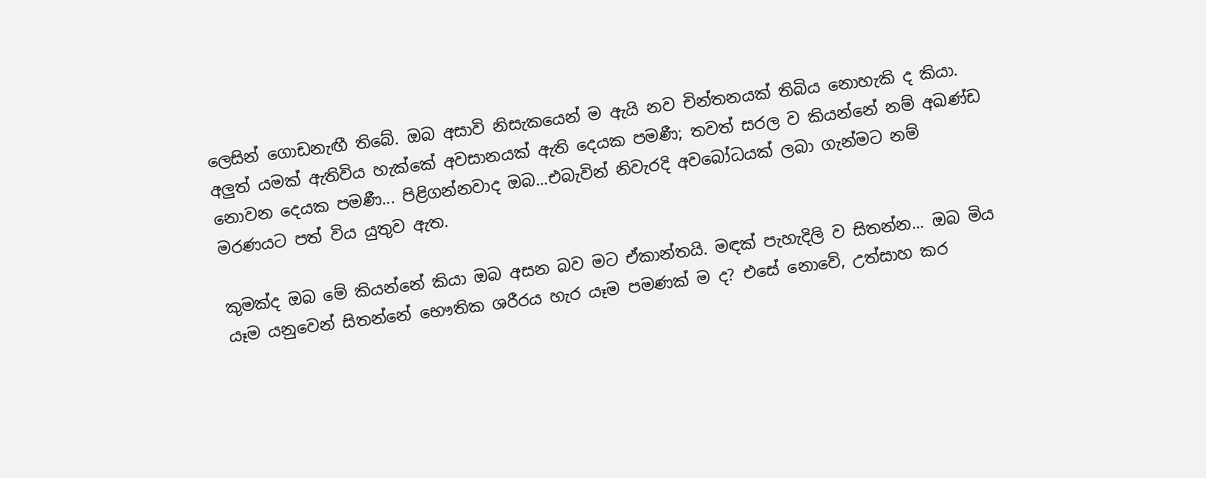ලෙසින් ගොඩනැඟී තිබේ. ඔබ අසාවි නිසැකයෙන් ම ඇයි නව චින්තනයක් තිබිය නොහැකි ද කියා. අලුත් යමක් ඇතිවිය හැක්කේ අවසානයක් ඇති දෙයක පමණී; තවත් සරල ව කියන්නේ නම් අඛණ්ඩ නොවන දෙයක පමණී... පිළිගන්නවාද ඔබ...එබැවින් නිවැරදි අවබෝධයක් ලබා ගැන්මට නම් මරණයට පත් විය යුතුව ඇත.

කුමක්ද ඔබ මේ කියන්නේ කියා ඔබ අසන බව මට ඒකාන්තයි. මඳක් පැහැදිලි ව සිතන්න... ඔබ මිය යෑම යනුවෙන් සිතන්නේ භෞතික ශරීරය හැර යෑම පමණක් ම ද? එසේ නොවේ, උත්සාහ කර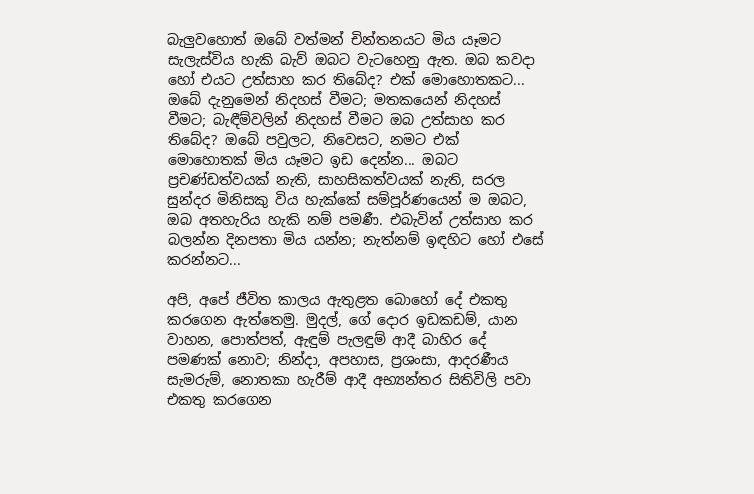බැලුවහොත් ඔබේ වත්මන් චින්තනයට මිය යෑමට සැලැස්විය හැකි බැව් ඔබට වැටහෙනු ඇත. ඔබ කවදා හෝ එයට උත්සාහ කර තිබේද? එක් මොහොතකට... ඔබේ දැනුමෙන් නිදහස් වීමට; මතකයෙන් නිදහස් වීමට; බැඳීම්වලින් නිදහස් වීමට ඔබ උත්සාහ කර තිබේද? ඔබේ පවුලට, නිවෙසට, නමට එක් මොහොතක් මිය යෑමට ඉඩ දෙන්න... ඔබට ප්‍රචණ්ඩත්වයක් නැති, සාහසිකත්වයක් නැති, සරල සුන්දර මිනිසකු විය හැක්කේ සම්පූර්ණයෙන් ම ඔබට, ඔබ අතහැරිය හැකි නම් පමණී. එබැවින් උත්සාහ කර බලන්න දිනපතා මිය යන්න; නැත්නම් ඉඳහිට හෝ එසේ කරන්නට...

අපි, අපේ ජීවිත කාලය ඇතුළත බොහෝ දේ එකතු කරගෙන ඇත්තෙමු. මුදල්, ගේ දොර ඉඩකඩම්, යාන වාහන, පොත්පත්, ඇඳුම් පැලඳුම් ආදී බාහිර දේ පමණක් නොව; නින්දා, අපහාස, ප්‍රශංසා, ආදරණීය සැමරුම්, නොතකා හැරීම් ආදී අභ්‍යන්තර සිතිවිලි පවා එකතු කරගෙන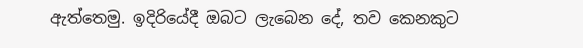ඇත්තෙමු. ඉදිරියේදී ඔබට ලැබෙන දේ, තව කෙනකුට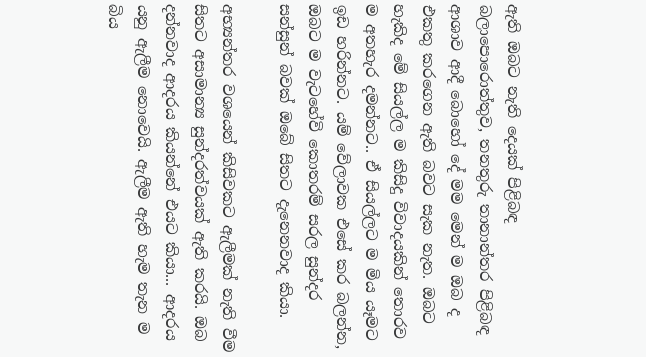ඇති ඔබට නැති දෙයක් පිළිබඳ බලාපොරොත්තුව, තනතුරු තානාන්තර පිළිබඳ ආශාව ආදී බොහෝ දේ මම මෙන් ම ඔබ ද එකතු කරගෙන ඇති බවට සැක නැත. ඔබට හැකිද මේ සියල්ල ම කිසිදු විවාදයකින් තොරව ම අතහැර දමන්නට.. ඒ සියල්ලට ම මිය යෑමට ඉඩ හරින්නට. යම් වේලාවක එසේ කර බලන්න, ඔබට ම වැටහේවි කොතරම් සරල සුන්දර සන්සුන් බවක් ඔබේ සිතට දැනෙනවාද කියා.

අභ්‍යන්තර වශයෙන් කිසිවකට ඇලීමක් නැති වීම සිතට අසාමාන්‍ය සුන්දරත්වයක් ඇති කරයි. ඔබ දන්නවාද ආදරය කියන්නේ එයට කියා... ආදරය යනු ඇලීම නොවෙයි. ඇලීම ඇති හැම තැන ම බිය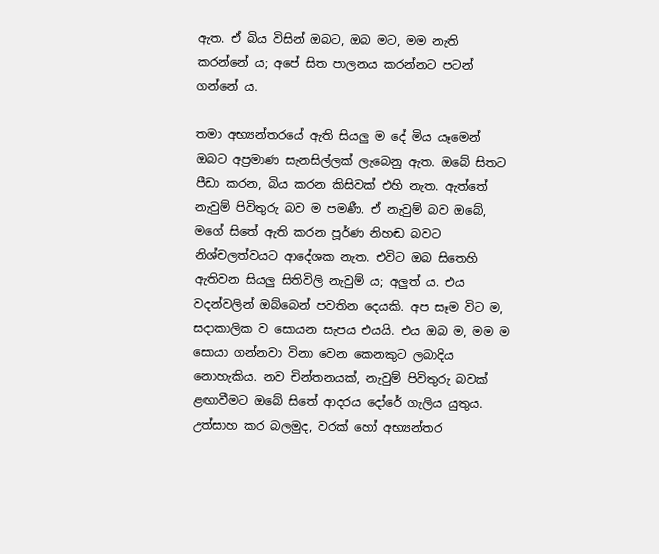ඇත. ඒ බිය විසින් ඔබට, ඔබ මට, මම නැති කරන්නේ ය; අපේ සිත පාලනය කරන්නට පටන් ගන්නේ ය.

තමා අභ්‍යන්තරයේ ඇති සියලු ම දේ මිය යෑමෙන් ඔබට අප්‍රමාණ සැනසිල්ලක් ලැබෙනු ඇත. ඔබේ සිතට පීඩා කරන, බිය කරන කිසිවක් එහි නැත. ඇත්තේ නැවුම් පිවිතුරු බව ම පමණී. ඒ නැවුම් බව ඔබේ, මගේ සිතේ ඇති කරන පූර්ණ නිහඬ බවට නිශ්චලත්වයට ආදේශක නැත. එවිට ඔබ සිතෙහි ඇතිවන සියලු සිතිවිලි නැවුම් ය; අලුත් ය. එය වදන්වලින් ඔබ්බෙන් පවතින දෙයකි. අප සෑම විට ම, සදාකාලික ව සොයන සැපය එයයි. එය ඔබ ම, මම ම සොයා ගන්නවා විනා වෙන කෙනකුට ලබාදිය නොහැකිය. නව චින්තනයක්, නැවුම් පිවිතුරු බවක් ළඟාවීමට ඔබේ සිතේ ආදරය දෝරේ ගැලිය යුතුය. උත්සාහ කර බලමුද, වරක් හෝ අභ්‍යන්තර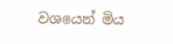වශයෙන් මිය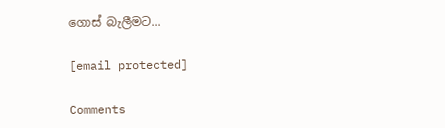ගොස් බැලීමට...

[email protected]

Comments